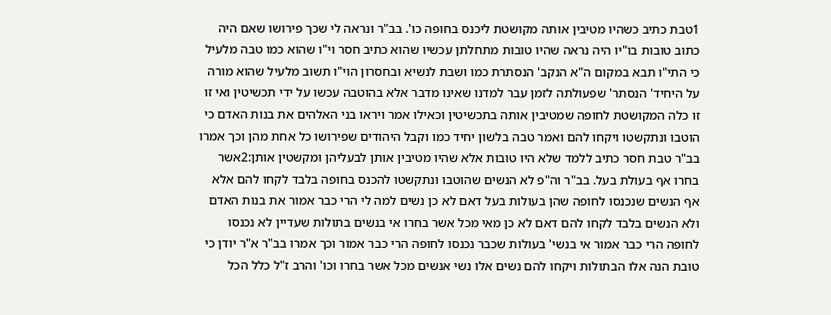1טבת כתיב כשהיו מטיבין אותה מקושטת ליכנס בחופה כו'. בב"ר ונראה לי שכך פירושו שאם היה כתוב טובות בו"יו היה נראה שהיו טובות מתחלתן עכשיו שהוא כתיב חסר וי"ו שהוא כמו טבה מלעיל כי התי"ו תבא במקום ה"א הנקב' הנסתרת כמו ושבת לנשיא ובחסרון הוי"ו תשוב מלעיל שהוא מורה על היחיד' הנסתר' שפעולתה לזמן עבר למדנו שאינו מדבר אלא בהוטבה עכשו על ידי תכשיטין ואי זו זו כלה המקושטת לחופה שמטיבין אותה בתכשיטין וכאילו אמר ויראו בני האלהים את בנות האדם כי הוטבו ונתקשטו ויקחו להם ואמר טבה בלשון יחיד כמו וקבל היהודים שפירושו כל אחת מהן וכך אמרו בב"ר טבת חסר כתיב ללמד שלא היו טובות אלא שהיו מטיבין אותן לבעליהן ומקשטין אותן:2אשר בחרו אף בעולת בעל. בב"ר וה"פ לא הנשים שהוטבו ונתקשטו להכנס בחופה בלבד לקחו להם אלא אף הנשים שנכנסו לחופה שהן בעולות בעל דאם לא כן נשים למה לי הרי כבר אמור את בנות האדם ולא הנשים בלבד לקחו להם דאם לא כן מאי מכל אשר בחרו אי בנשים בתולות שעדיין לא נכנסו לחופה הרי כבר אמור אי בנשי' בעולות שכבר נכנסו לחופה הרי כבר אמור וכך אמרו בב"ר א"ר יודן כי טובת הנה אלו הבתולות ויקחו להם נשים אלו נשי אנשים מכל אשר בחרו וכו' והרב ז"ל כלל הכל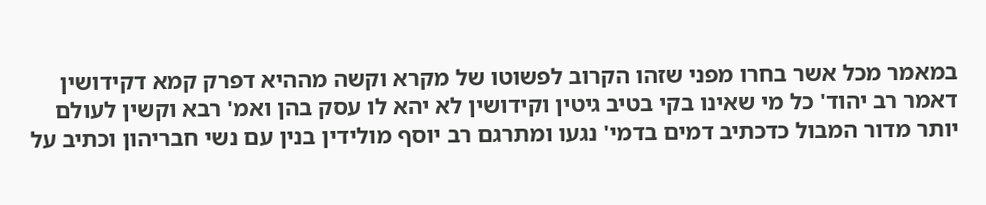במאמר מכל אשר בחרו מפני שזהו הקרוב לפשוטו של מקרא וקשה מההיא דפרק קמא דקידושין דאמר רב יהוד' כל מי שאינו בקי בטיב גיטין וקידושין לא יהא לו עסק בהן ואמ' רבא וקשין לעולם יותר מדור המבול כדכתיב דמים בדמי' נגעו ומתרגם רב יוסף מולידין בנין עם נשי חבריהון וכתיב על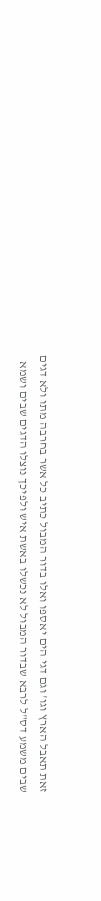זאת תאבל הארץ וגו' וגם דגי הים יאספו ואלו בדור המבול כתיב כל אשר בחרבה מתו ולא דגים שבים משמע דס"ל לרבא שבדור המבול לא נכשלו באשת איש ולפיכך נוצלו הדגים שבים ושמא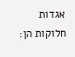אגדות חלוקות הן: